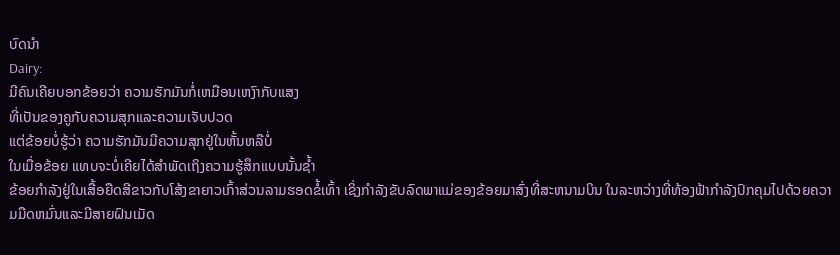ບົດນຳ
Dairy:
ມີຄົນເຄີຍບອກຂ້ອຍວ່າ ຄວາມຮັກມັນກໍ່ເຫມືອນເຫງົາກັບແສງ
ທີ່ເປັນຂອງຄູກັບຄວາມສຸກແລະຄວາມເຈັບປວດ
ແຕ່ຂ້ອຍບໍ່ຮູ້ວ່າ ຄວາມຮັກມັນມີຄວາມສຸກຢູ່ໃນຫັ້ນຫລືບໍ່
ໃນເມື່ອຂ້ອຍ ແທບຈະບໍ່ເຄີຍໄດ້ສຳພັດເຖິງຄວາມຮູ້ສຶກແບບນັ້ນຊ້ຳ
ຂ້ອຍກຳລັງຢູ່ໃນເສື້ອຍືດສີຂາວກັບໂສ້ງຂາຍາວເກົ້າສ່ວນລາມຮອດຂໍ້ເທົ້າ ເຊິ່ງກຳລັງຂັບລົດພາແມ່ຂອງຂ້ອຍມາສົ່ງທີ່ສະຫນາມບິນ ໃນລະຫວ່າງທີ່ທ້ອງຟ້າກຳລັງປົກຄຸມໄປດ້ວຍຄວາມມືດຫມົ່ນແລະມີສາຍຝົນເມັດ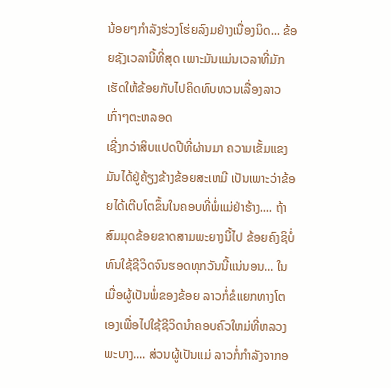ນ້ອຍໆກຳລັງຮ່ວງໂຮ່ຍລົງມຢ່າງເນື່ອງນິດ... ຂ້ອຍຊັງເວລານີ້ທີ່ສຸດ ເພາະມັນແມ່ນເວລາທີ່ມັກເຮັດໃຫ້ຂ້ອຍກັບໄປຄິດທົບທວນເລື່ອງລາວເກົ່າໆຕະຫລອດ
ເຊີ່ງກວ່າສິບແປດປີທີ່ຜ່ານມາ ຄວາມເຂັ້ມແຂງ ມັນໄດ້ຢູ່ຄ້ຽງຂ້າງຂ້ອຍສະເຫມີ ເປັນເພາະວ່າຂ້ອຍໄດ້ເຕີບໂຕຂຶ້ນໃນຄອບທີ່ພໍ່ແມ່ຢ່າຮ້າງ.... ຖ້າສົມມຸດຂ້ອຍຂາດສາມພະຍາງນີ້ໄປ ຂ້ອຍຄົງຊິບໍ່ທົນໃຊ້ຊີວິດຈົນຮອດທຸກວັນນີ້ແນ່ນອນ... ໃນເມື່ອຜູ້ເປັນພໍ່ຂອງຂ້ອຍ ລາວກໍ່ຂໍແຍກທາງໂຕເອງເພື່ອໄປໃຊ້ຊີວິດນຳຄອບຄົວໃຫມ່ທີ່ຫລວງພະບາງ.... ສ່ວນຜູ້ເປັນແມ່ ລາວກໍ່ກຳລັງຈາກອ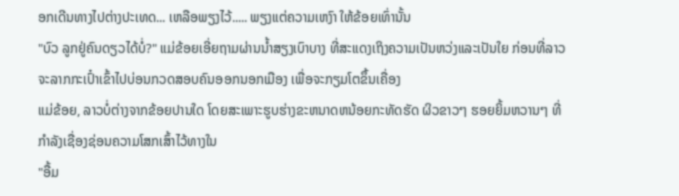ອກເດີນທາງໄປຕ່າງປະເທດ... ເຫລືອພຽງໄວ້..... ພຽງແຕ່ຄວາມເຫງົາ ໃຫ້ຂ້ອຍເທົ່ານັ້ນ
"ບົວ ລູກຢູ່ຄົນດຽວໄດ້ບໍ່?" ແມ່ຂ້ອຍເອີ່ຍຖາມຜ່ານນ້ຳສຽງເບົາບາງ ທີ່ສະແດງເຖິງຄວາມເປັນຫວ່ງແລະເປັນໃຍ ກ່ອນທີ່ລາວຈະລາກກະເປົ໋າເຂົ້າໄປບ່ອນກວດສອບຄົນອອກນອກເມືອງ ເພື່ອຈະກຽມໂຕຂຶ້ນເຄື່ອງ
ແມ່ຂ້ອຍ, ລາວບໍ່ຕ່າງຈາກຂ້ອຍປານໃດ ໂດຍສະເພາະຮູບຮ່າງຂະຫນາດຫນ້ອຍກະທັດຮັດ ຜິວຂາວໆ ຮອຍຍິ້ມຫວານໆ ທີ່ກຳລັງເຊື່ອງຊ່ອນຄວາມໂສກເສົ້າໄວ້ທາງໃນ
"ອື້ມ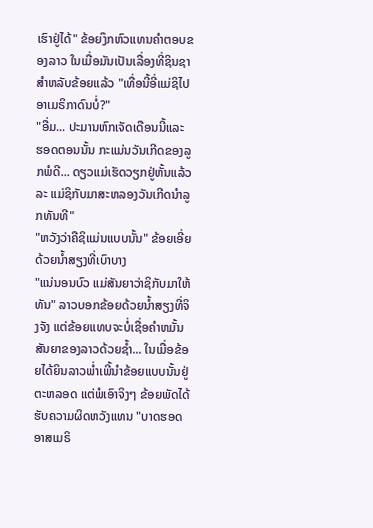ເຮົາຢູ່ໄດ້" ຂ້ອຍງຶກຫົວແທນຄຳຕອບຂອງລາວ ໃນເມື່ອມັນເປັນເລື່ອງທີ່ຊິນຊາສຳຫລັບຂ້ອຍແລ້ວ "ເທື່ອນີ້ອີ່ແມ່ຊິໄປອາເມຣິກາດົນບໍ່?"
"ອື່ມ... ປະມານຫົກເຈັດເດືອນນີ້ແລະ ຮອດຕອນນັ້ນ ກະແມ່ນວັນເກີດຂອງລູກພໍດີ... ດຽວແມ່ເຮັດວຽກຢູ່ຫັ້ນແລ້ວລະ ແມ່ຊິກັບມາສະຫລອງວັນເກີດນຳລູກທັນທີ"
"ຫວັງວ່າຄືຊິແມ່ນແບບນັ້ນ" ຂ້ອຍເອີ່ຍດ້ວຍນ້ຳສຽງທີ່ເບົາບາງ
"ແນ່ນອນບົວ ແມ່ສັນຍາວ່າຊິກັບມາໃຫ້ທັນ" ລາວບອກຂ້ອຍດ້ວຍນ້ຳສຽງທີ່ຈິງຈັງ ແຕ່ຂ້ອຍແທບຈະບໍ່ເຊື່ອຄຳຫມັ້ນສັນຍາຂອງລາວດ້ວຍຊ້ຳ... ໃນເມື່ອຂ້ອຍໄດ້ຍິນລາວພ່ຳເພີ້ນຳຂ້ອຍແບບນັ້ນຢູ່ຕະຫລອດ ແຕ່ພໍເອົາຈິງໆ ຂ້ອຍພັດໄດ້ຮັບຄວາມຜິດຫວັງແທນ "ບາດຮອດອາສເມຣິ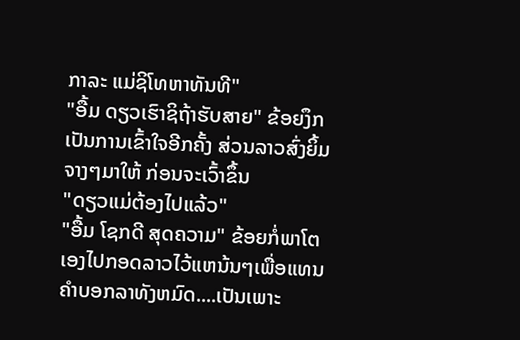ກາລະ ແມ່ຊິໂທຫາທັນທີ"
"ອື້ມ ດຽວເຮົາຊິຖ້າຮັບສາຍ" ຂ້ອຍງຶກເປັນການເຂົ້າໃຈອີກຄັ້ງ ສ່ວນລາວສົ່ງຍິ້ມຈາງໆມາໃຫ້ ກ່ອນຈະເວົ້າຂຶ້ນ
"ດຽວແມ່ຕ້ອງໄປແລ້ວ"
"ອື້ມ ໂຊກດີ ສຸດຄວາມ" ຂ້ອຍກໍ່ພາໂຕເອງໄປກອດລາວໄວ້ແຫນ້ນໆເພື່ອແທນຄຳບອກລາທັງຫມົດ....ເປັນເພາະ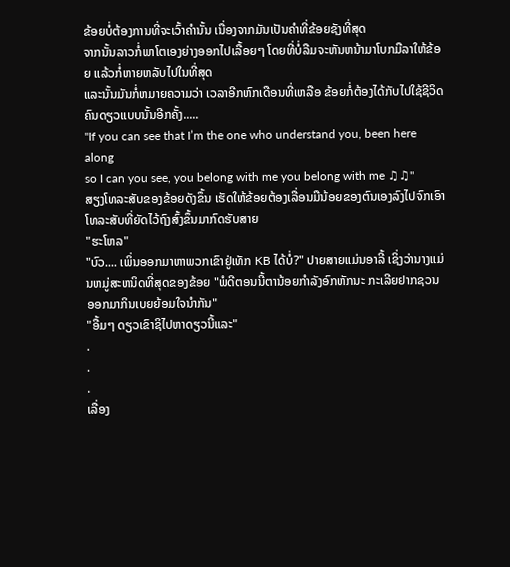ຂ້ອຍບໍ່ຕ້ອງການທີ່ຈະເວົ້າຄຳນັ້ນ ເນື່ອງຈາກມັນເປັນຄຳທີ່ຂ້ອຍຊັງທີ່ສຸດ
ຈາກນັ້ນລາວກໍ່ພາໂຕເອງຍ່າງອອກໄປເລື້ອຍໆ ໂດຍທີ່ບໍ່ລືມຈະຫັນຫນ້າມາໂບກມືລາໃຫ້ຂ້ອຍ ແລ້ວກໍ່ຫາຍຫລັບໄປໃນທີ່ສຸດ
ແລະນັ້ນມັນກໍ່ຫມາຍຄວາມວ່າ ເວລາອີກຫົກເດືອນທີ່ເຫລືອ ຂ້ອຍກໍ່ຕ້ອງໄດ້ກັບໄປໃຊ້ຊີວິດຄົນດຽວແບບນັ້ນອີກຄັ້ງ.....
"If you can see that I’m the one who understand you, been here along
so I can you see, you belong with me you belong with me ♫♫"
ສຽງໂທລະສັບຂອງຂ້ອຍດັງຂຶ້ນ ເຮັດໃຫ້ຂ້ອຍຕ້ອງເລື່ອນມືນ້ອຍຂອງຕົນເອງລົງໄປຈົກເອົາໂທລະສັບທີ່ຍັດໄວ້ຖົງສົ້ງຂຶ້ນມາກົດຮັບສາຍ
"ຮະໂຫລ"
"ບົວ.... ເພິ່ນອອກມາຫາພວກເຂົາຢູ່ເທັກ KB ໄດ້ບໍ່?" ປາຍສາຍແມ່ນອາລີ້ ເຊິ່ງວ່ານາງແມ່ນຫມູ່ສະຫນິດທີ່ສຸດຂອງຂ້ອຍ "ພໍດີຕອນນີ້ຕານ້ອຍກຳລັງອົກຫັກນະ ກະເລີຍຢາກຊວນອອກມາກິນເບຍຍ້ອມໃຈນຳກັນ"
"ອື້ມໆ ດຽວເຂົາຊິໄປຫາດຽວນີ້ແລະ"
.
.
.
ເລື່ອງ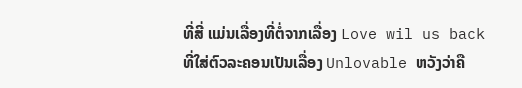ທີ່ສີ່ ແມ່ນເລື່ອງທີ່ຕໍ່ຈາກເລື່ອງ Love wil us back
ທີ່ໃສ່ຕົວລະຄອນເປັນເລື່ອງ Unlovable ຫວັງວ່າຄື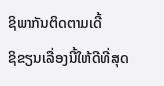ຊິພາກັນຕິດຕາມເດີ້
ຊິຂຽນເລື່ອງນີ້ໃຫ້ດີທີ່ສຸດ